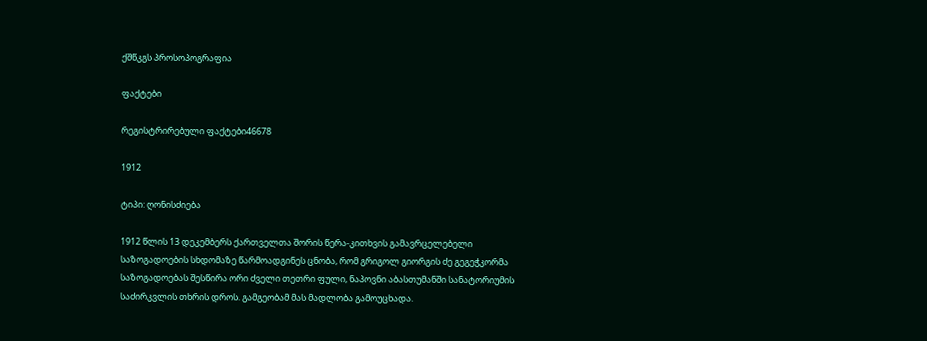ქშწკგს პროსოპოგრაფია

ფაქტები

რეგისტრირებული ფაქტები46678

1912

ტიპი: ღონისძიება

1912 წლის 13 დეკემბერს ქართველთა შორის წერა-კითხვის გამავრცელებელი საზოგადოების სხდომაზე წარმოადგინეს ცნობა, რომ გრიგოლ გიორგის ძე გეგეჭკორმა საზოგადოებას შესწირა ორი ძველი თეთრი ფული, ნაპოვნი აბასთუმანში სანატორიუმის საძირკვლის თხრის დროს. გამგეობამ მას მადლობა გამოუცხადა.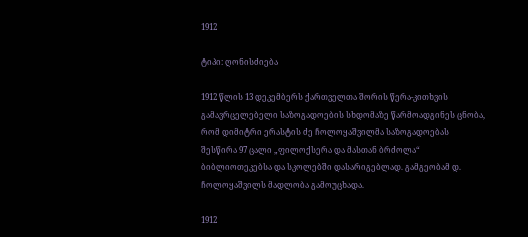1912

ტიპი: ღონისძიება

1912 წლის 13 დეკემბერს ქართველთა შორის წერა-კითხვის გამავრცელებელი საზოგადოების სხდომაზე წარმოადგინეს ცნობა, რომ დიმიტრი ერასტის ძე ჩოლოყაშვილმა საზოგადოებას შესწირა 97 ცალი „ფილოქსერა და მასთან ბრძოლა“ ბიბლიოთეკებსა და სკოლებში დასარიგებლად. გამგეობამ დ. ჩოლოყაშვილს მადლობა გამოუცხადა.

1912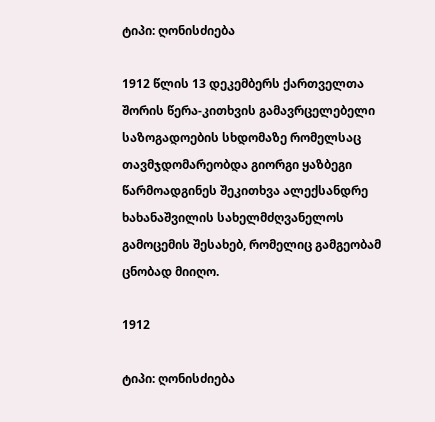ტიპი: ღონისძიება

1912 წლის 13 დეკემბერს ქართველთა შორის წერა-კითხვის გამავრცელებელი საზოგადოების სხდომაზე რომელსაც თავმჯდომარეობდა გიორგი ყაზბეგი წარმოადგინეს შეკითხვა ალექსანდრე ხახანაშვილის სახელმძღვანელოს გამოცემის შესახებ, რომელიც გამგეობამ ცნობად მიიღო.

1912

ტიპი: ღონისძიება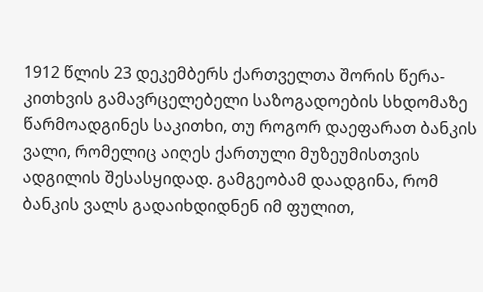1912 წლის 23 დეკემბერს ქართველთა შორის წერა-კითხვის გამავრცელებელი საზოგადოების სხდომაზე წარმოადგინეს საკითხი, თუ როგორ დაეფარათ ბანკის ვალი, რომელიც აიღეს ქართული მუზეუმისთვის ადგილის შესასყიდად. გამგეობამ დაადგინა, რომ ბანკის ვალს გადაიხდიდნენ იმ ფულით,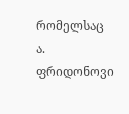რომელსაც ა. ფრიდონოვი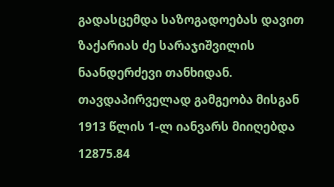გადასცემდა საზოგადოებას დავით ზაქარიას ძე სარაჯიშვილის ნაანდერძევი თანხიდან. თავდაპირველად გამგეობა მისგან 1913 წლის 1-ლ იანვარს მიიღებდა 12875.84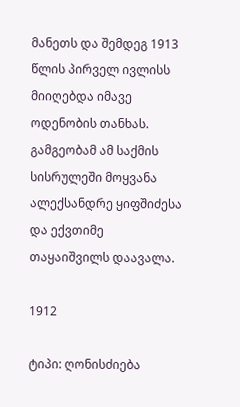მანეთს და შემდეგ 1913 წლის პირველ ივლისს მიიღებდა იმავე ოდენობის თანხას. გამგეობამ ამ საქმის სისრულეში მოყვანა ალექსანდრე ყიფშიძესა და ექვთიმე თაყაიშვილს დაავალა.

1912

ტიპი: ღონისძიება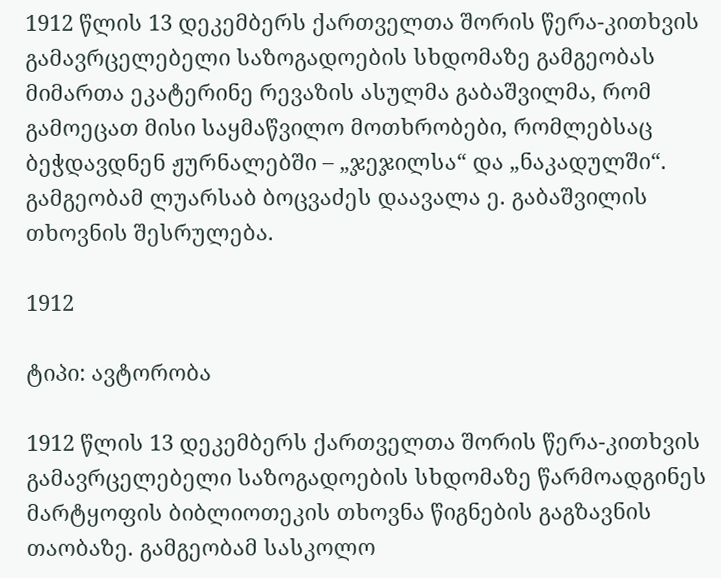1912 წლის 13 დეკემბერს ქართველთა შორის წერა-კითხვის გამავრცელებელი საზოგადოების სხდომაზე გამგეობას მიმართა ეკატერინე რევაზის ასულმა გაბაშვილმა, რომ გამოეცათ მისი საყმაწვილო მოთხრობები, რომლებსაც ბეჭდავდნენ ჟურნალებში – „ჯეჯილსა“ და „ნაკადულში“. გამგეობამ ლუარსაბ ბოცვაძეს დაავალა ე. გაბაშვილის თხოვნის შესრულება.

1912

ტიპი: ავტორობა

1912 წლის 13 დეკემბერს ქართველთა შორის წერა-კითხვის გამავრცელებელი საზოგადოების სხდომაზე წარმოადგინეს მარტყოფის ბიბლიოთეკის თხოვნა წიგნების გაგზავნის თაობაზე. გამგეობამ სასკოლო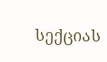სექციას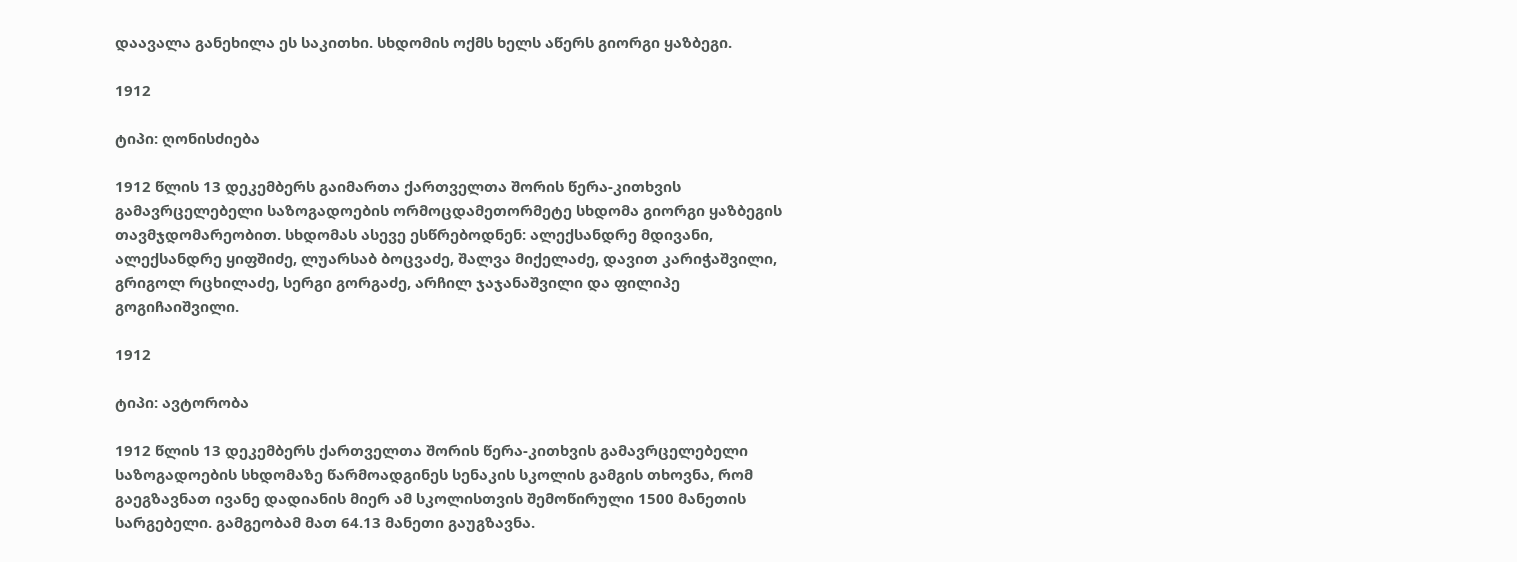დაავალა განეხილა ეს საკითხი. სხდომის ოქმს ხელს აწერს გიორგი ყაზბეგი.

1912

ტიპი: ღონისძიება

1912 წლის 13 დეკემბერს გაიმართა ქართველთა შორის წერა-კითხვის გამავრცელებელი საზოგადოების ორმოცდამეთორმეტე სხდომა გიორგი ყაზბეგის თავმჯდომარეობით. სხდომას ასევე ესწრებოდნენ: ალექსანდრე მდივანი, ალექსანდრე ყიფშიძე, ლუარსაბ ბოცვაძე, შალვა მიქელაძე, დავით კარიჭაშვილი, გრიგოლ რცხილაძე, სერგი გორგაძე, არჩილ ჯაჯანაშვილი და ფილიპე გოგიჩაიშვილი.

1912

ტიპი: ავტორობა

1912 წლის 13 დეკემბერს ქართველთა შორის წერა-კითხვის გამავრცელებელი საზოგადოების სხდომაზე წარმოადგინეს სენაკის სკოლის გამგის თხოვნა, რომ გაეგზავნათ ივანე დადიანის მიერ ამ სკოლისთვის შემოწირული 1500 მანეთის სარგებელი. გამგეობამ მათ 64.13 მანეთი გაუგზავნა.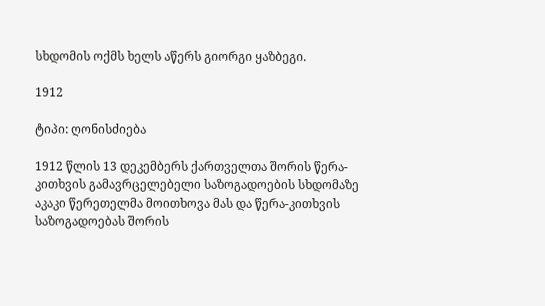სხდომის ოქმს ხელს აწერს გიორგი ყაზბეგი.

1912

ტიპი: ღონისძიება

1912 წლის 13 დეკემბერს ქართველთა შორის წერა-კითხვის გამავრცელებელი საზოგადოების სხდომაზე აკაკი წერეთელმა მოითხოვა მას და წერა-კითხვის საზოგადოებას შორის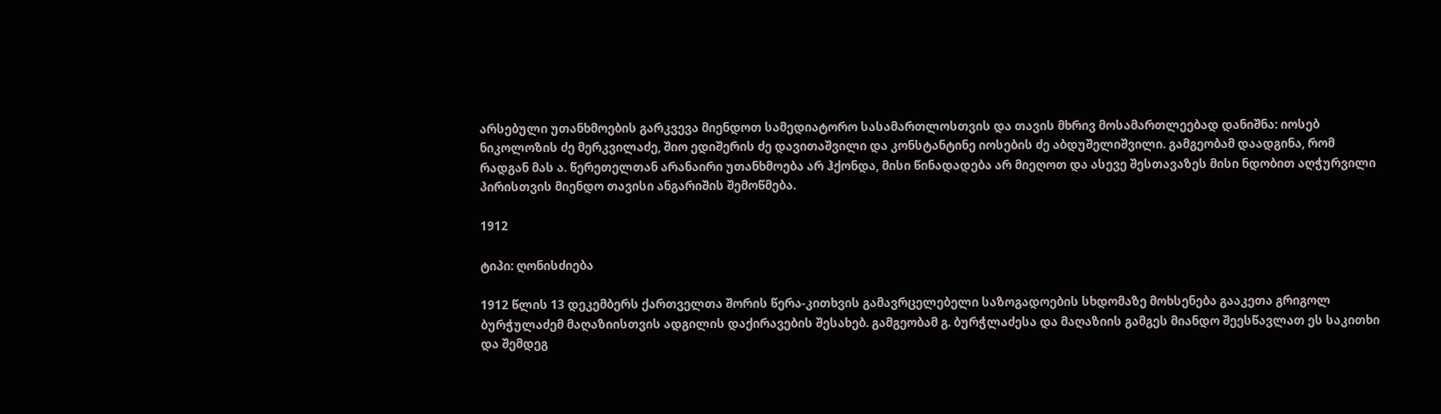არსებული უთანხმოების გარკვევა მიენდოთ სამედიატორო სასამართლოსთვის და თავის მხრივ მოსამართლეებად დანიშნა: იოსებ ნიკოლოზის ძე მერკვილაძე, შიო ედიშერის ძე დავითაშვილი და კონსტანტინე იოსების ძე აბდუშელიშვილი. გამგეობამ დაადგინა, რომ რადგან მას ა. წერეთელთან არანაირი უთანხმოება არ ჰქონდა, მისი წინადადება არ მიეღოთ და ასევე შესთავაზეს მისი ნდობით აღჭურვილი პირისთვის მიენდო თავისი ანგარიშის შემოწმება.

1912

ტიპი: ღონისძიება

1912 წლის 13 დეკემბერს ქართველთა შორის წერა-კითხვის გამავრცელებელი საზოგადოების სხდომაზე მოხსენება გააკეთა გრიგოლ ბურჭულაძემ მაღაზიისთვის ადგილის დაქირავების შესახებ. გამგეობამ გ. ბურჭლაძესა და მაღაზიის გამგეს მიანდო შეესწავლათ ეს საკითხი და შემდეგ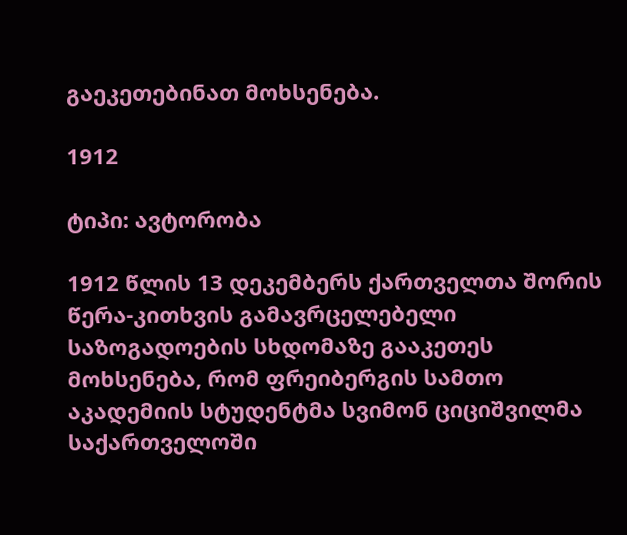გაეკეთებინათ მოხსენება.

1912

ტიპი: ავტორობა

1912 წლის 13 დეკემბერს ქართველთა შორის წერა-კითხვის გამავრცელებელი საზოგადოების სხდომაზე გააკეთეს მოხსენება, რომ ფრეიბერგის სამთო აკადემიის სტუდენტმა სვიმონ ციციშვილმა საქართველოში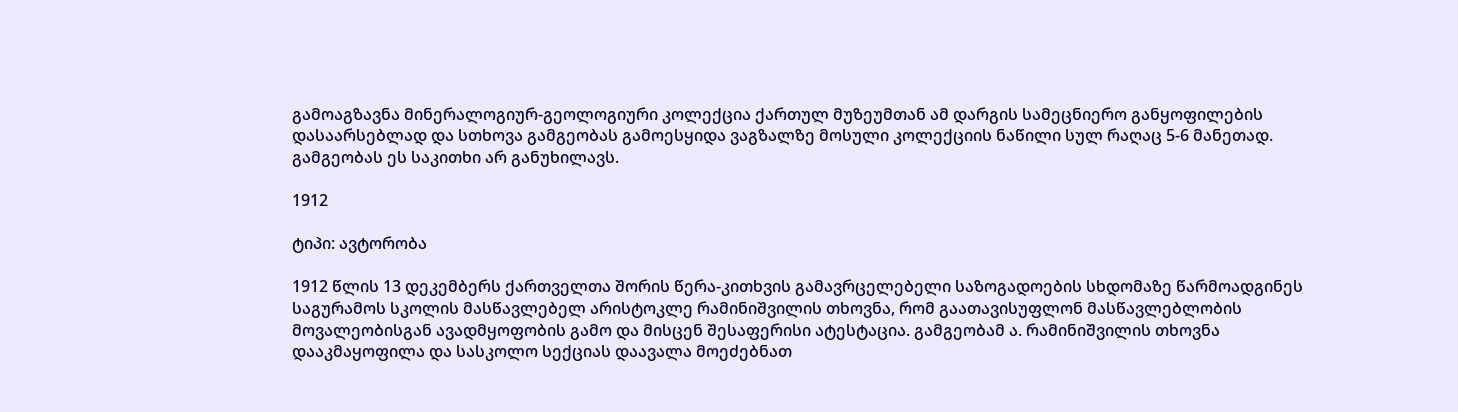გამოაგზავნა მინერალოგიურ-გეოლოგიური კოლექცია ქართულ მუზეუმთან ამ დარგის სამეცნიერო განყოფილების დასაარსებლად და სთხოვა გამგეობას გამოესყიდა ვაგზალზე მოსული კოლექციის ნაწილი სულ რაღაც 5-6 მანეთად. გამგეობას ეს საკითხი არ განუხილავს.

1912

ტიპი: ავტორობა

1912 წლის 13 დეკემბერს ქართველთა შორის წერა-კითხვის გამავრცელებელი საზოგადოების სხდომაზე წარმოადგინეს საგურამოს სკოლის მასწავლებელ არისტოკლე რამინიშვილის თხოვნა, რომ გაათავისუფლონ მასწავლებლობის მოვალეობისგან ავადმყოფობის გამო და მისცენ შესაფერისი ატესტაცია. გამგეობამ ა. რამინიშვილის თხოვნა დააკმაყოფილა და სასკოლო სექციას დაავალა მოეძებნათ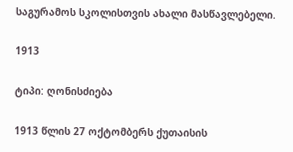საგურამოს სკოლისთვის ახალი მასწავლებელი.

1913

ტიპი: ღონისძიება

1913 წლის 27 ოქტომბერს ქუთაისის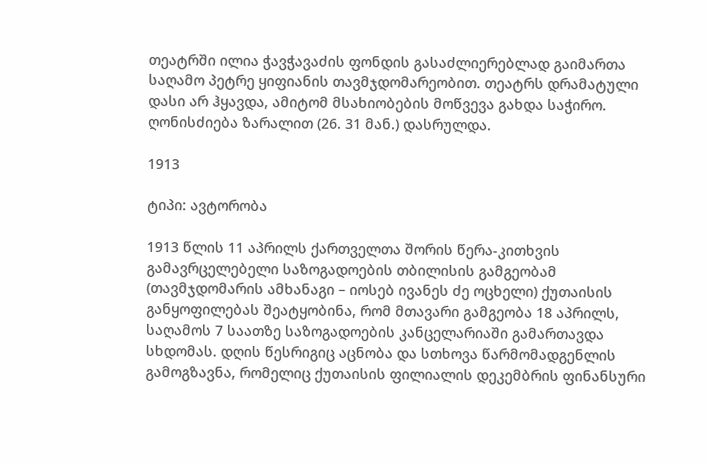თეატრში ილია ჭავჭავაძის ფონდის გასაძლიერებლად გაიმართა საღამო პეტრე ყიფიანის თავმჯდომარეობით. თეატრს დრამატული დასი არ ჰყავდა, ამიტომ მსახიობების მოწვევა გახდა საჭირო. ღონისძიება ზარალით (26. 31 მან.) დასრულდა.

1913

ტიპი: ავტორობა

1913 წლის 11 აპრილს ქართველთა შორის წერა-კითხვის გამავრცელებელი საზოგადოების თბილისის გამგეობამ (თავმჯდომარის ამხანაგი – იოსებ ივანეს ძე ოცხელი) ქუთაისის განყოფილებას შეატყობინა, რომ მთავარი გამგეობა 18 აპრილს, საღამოს 7 საათზე საზოგადოების კანცელარიაში გამართავდა სხდომას. დღის წესრიგიც აცნობა და სთხოვა წარმომადგენლის გამოგზავნა, რომელიც ქუთაისის ფილიალის დეკემბრის ფინანსური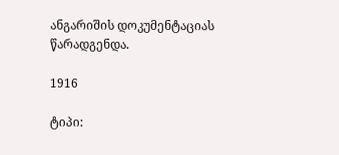ანგარიშის დოკუმენტაციას წარადგენდა.

1916

ტიპი: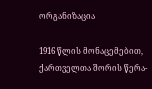ორგანიზაცია

1916 წლის მონაცემებით, ქართველთა შორის წერა-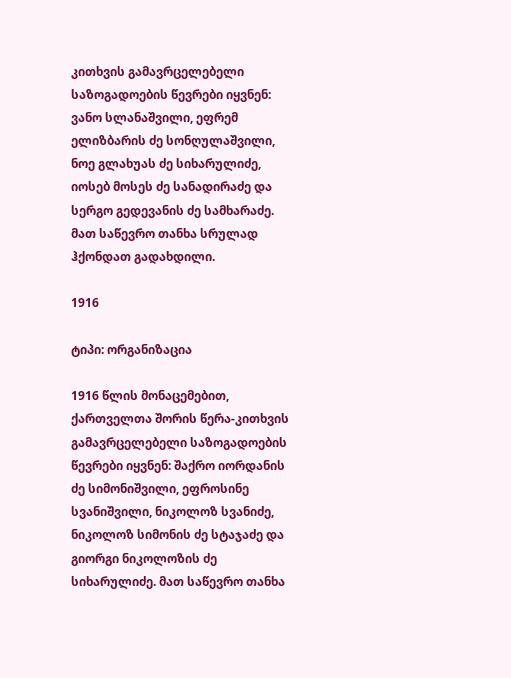კითხვის გამავრცელებელი საზოგადოების წევრები იყვნენ: ვანო სლანაშვილი, ეფრემ ელიზბარის ძე სონღულაშვილი, ნოე გლახუას ძე სიხარულიძე, იოსებ მოსეს ძე სანადირაძე და სერგო გედევანის ძე სამხარაძე. მათ საწევრო თანხა სრულად ჰქონდათ გადახდილი.

1916

ტიპი: ორგანიზაცია

1916 წლის მონაცემებით, ქართველთა შორის წერა-კითხვის გამავრცელებელი საზოგადოების წევრები იყვნენ: შაქრო იორდანის ძე სიმონიშვილი, ეფროსინე სვანიშვილი, ნიკოლოზ სვანიძე, ნიკოლოზ სიმონის ძე სტაჯაძე და გიორგი ნიკოლოზის ძე სიხარულიძე. მათ საწევრო თანხა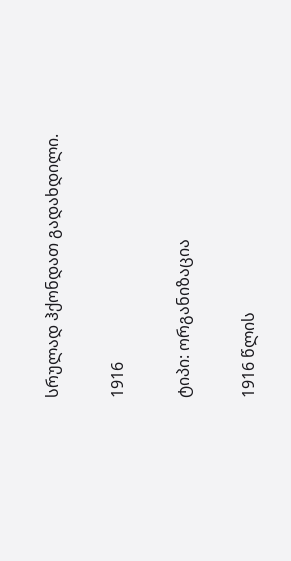სრულად ჰქონდათ გადახდილი.

1916

ტიპი: ორგანიზაცია

1916 წლის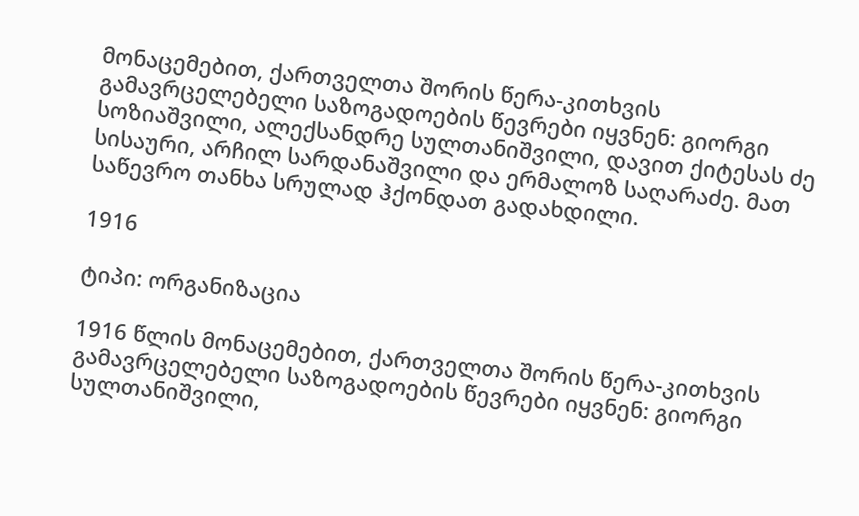მონაცემებით, ქართველთა შორის წერა-კითხვის გამავრცელებელი საზოგადოების წევრები იყვნენ: გიორგი სოზიაშვილი, ალექსანდრე სულთანიშვილი, დავით ქიტესას ძე სისაური, არჩილ სარდანაშვილი და ერმალოზ საღარაძე. მათ საწევრო თანხა სრულად ჰქონდათ გადახდილი.

1916

ტიპი: ორგანიზაცია

1916 წლის მონაცემებით, ქართველთა შორის წერა-კითხვის გამავრცელებელი საზოგადოების წევრები იყვნენ: გიორგი სულთანიშვილი,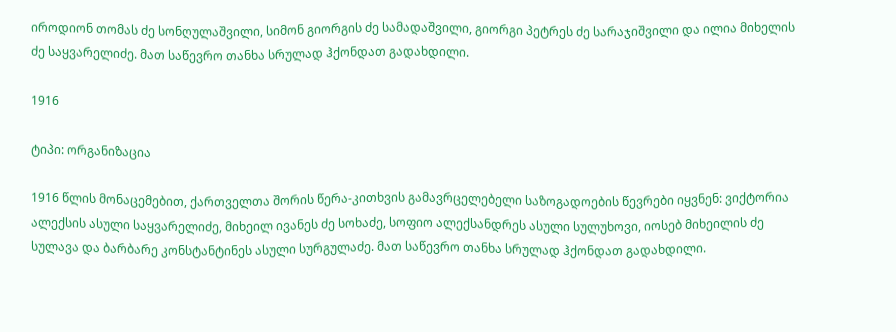იროდიონ თომას ძე სონღულაშვილი, სიმონ გიორგის ძე სამადაშვილი, გიორგი პეტრეს ძე სარაჯიშვილი და ილია მიხელის ძე საყვარელიძე. მათ საწევრო თანხა სრულად ჰქონდათ გადახდილი.

1916

ტიპი: ორგანიზაცია

1916 წლის მონაცემებით, ქართველთა შორის წერა-კითხვის გამავრცელებელი საზოგადოების წევრები იყვნენ: ვიქტორია ალექსის ასული საყვარელიძე, მიხეილ ივანეს ძე სოხაძე, სოფიო ალექსანდრეს ასული სულუხოვი, იოსებ მიხეილის ძე სულავა და ბარბარე კონსტანტინეს ასული სურგულაძე. მათ საწევრო თანხა სრულად ჰქონდათ გადახდილი.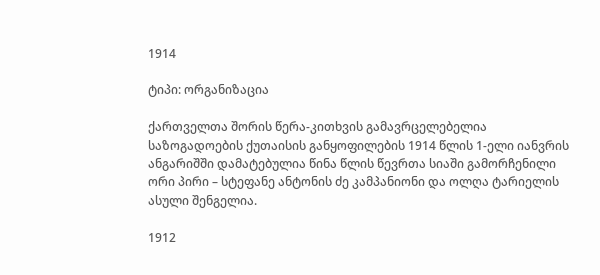1914

ტიპი: ორგანიზაცია

ქართველთა შორის წერა-კითხვის გამავრცელებელია საზოგადოების ქუთაისის განყოფილების 1914 წლის 1-ელი იანვრის ანგარიშში დამატებულია წინა წლის წევრთა სიაში გამორჩენილი ორი პირი – სტეფანე ანტონის ძე კამპანიონი და ოლღა ტარიელის ასული შენგელია.

1912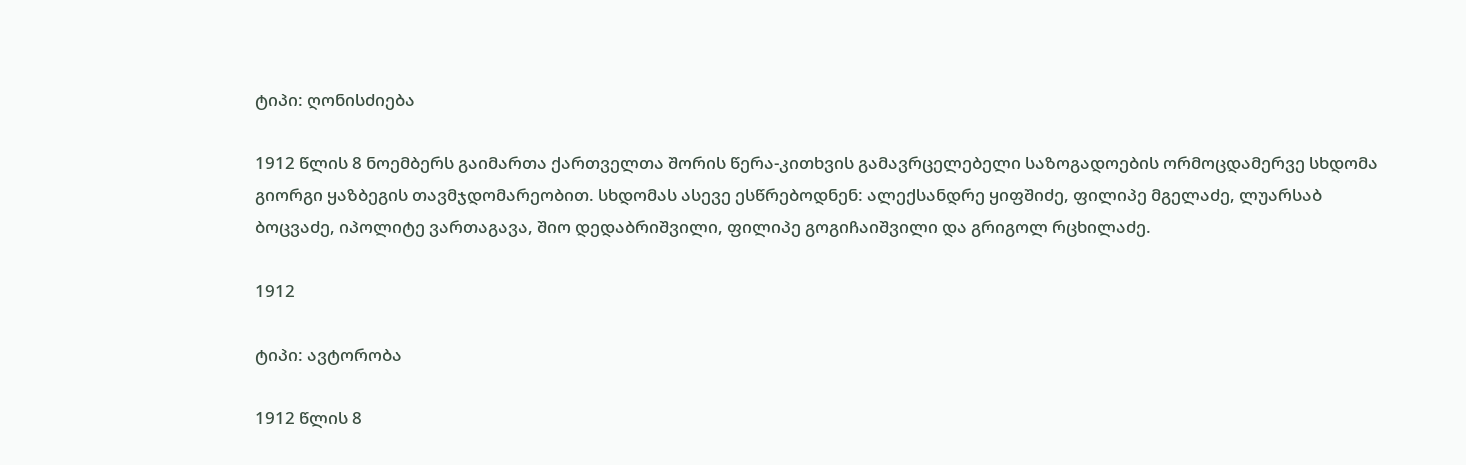ტიპი: ღონისძიება

1912 წლის 8 ნოემბერს გაიმართა ქართველთა შორის წერა-კითხვის გამავრცელებელი საზოგადოების ორმოცდამერვე სხდომა გიორგი ყაზბეგის თავმჯდომარეობით. სხდომას ასევე ესწრებოდნენ: ალექსანდრე ყიფშიძე, ფილიპე მგელაძე, ლუარსაბ ბოცვაძე, იპოლიტე ვართაგავა, შიო დედაბრიშვილი, ფილიპე გოგიჩაიშვილი და გრიგოლ რცხილაძე.

1912

ტიპი: ავტორობა

1912 წლის 8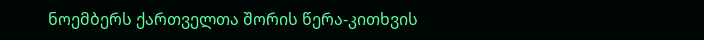ნოემბერს ქართველთა შორის წერა-კითხვის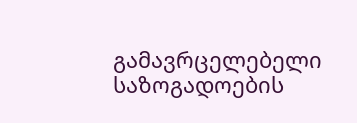გამავრცელებელი საზოგადოების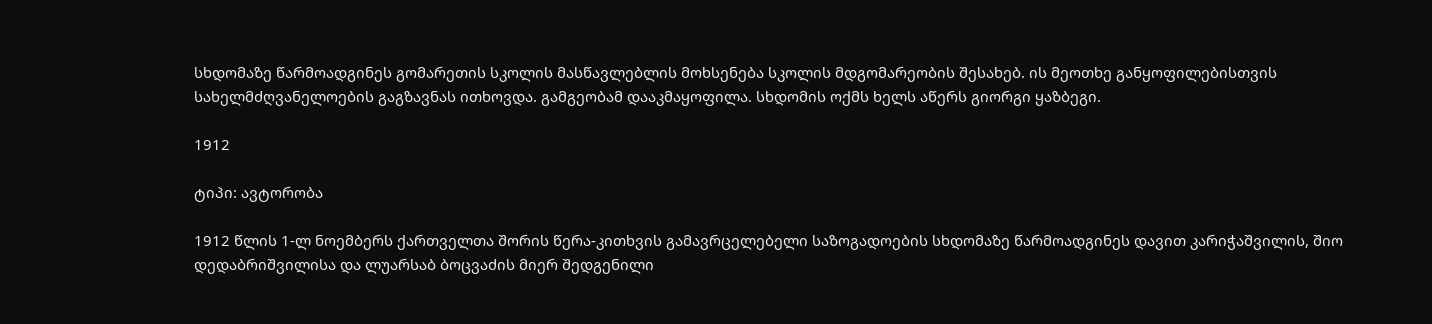სხდომაზე წარმოადგინეს გომარეთის სკოლის მასწავლებლის მოხსენება სკოლის მდგომარეობის შესახებ. ის მეოთხე განყოფილებისთვის სახელმძღვანელოების გაგზავნას ითხოვდა. გამგეობამ დააკმაყოფილა. სხდომის ოქმს ხელს აწერს გიორგი ყაზბეგი.

1912

ტიპი: ავტორობა

1912 წლის 1-ლ ნოემბერს ქართველთა შორის წერა-კითხვის გამავრცელებელი საზოგადოების სხდომაზე წარმოადგინეს დავით კარიჭაშვილის, შიო დედაბრიშვილისა და ლუარსაბ ბოცვაძის მიერ შედგენილი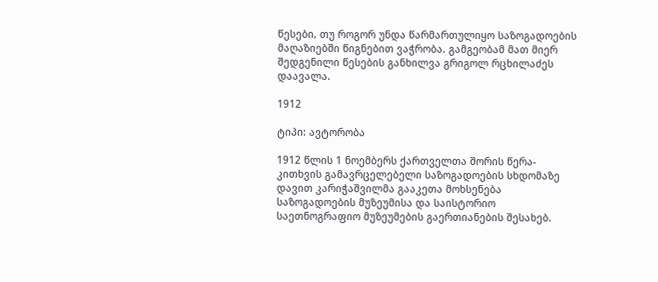წესები, თუ როგორ უნდა წარმართულიყო საზოგადოების მაღაზიებში წიგნებით ვაჭრობა. გამგეობამ მათ მიერ შედგენილი წესების განხილვა გრიგოლ რცხილაძეს დაავალა.

1912

ტიპი: ავტორობა

1912 წლის 1 ნოემბერს ქართველთა შორის წერა-კითხვის გამავრცელებელი საზოგადოების სხდომაზე დავით კარიჭაშვილმა გააკეთა მოხსენება საზოგადოების მუზეუმისა და საისტორიო საეთნოგრაფიო მუზეუმების გაერთიანების შესახებ.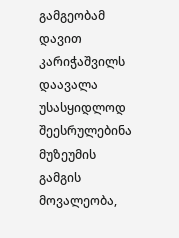გამგეობამ დავით კარიჭაშვილს დაავალა უსასყიდლოდ შეესრულებინა მუზეუმის გამგის მოვალეობა,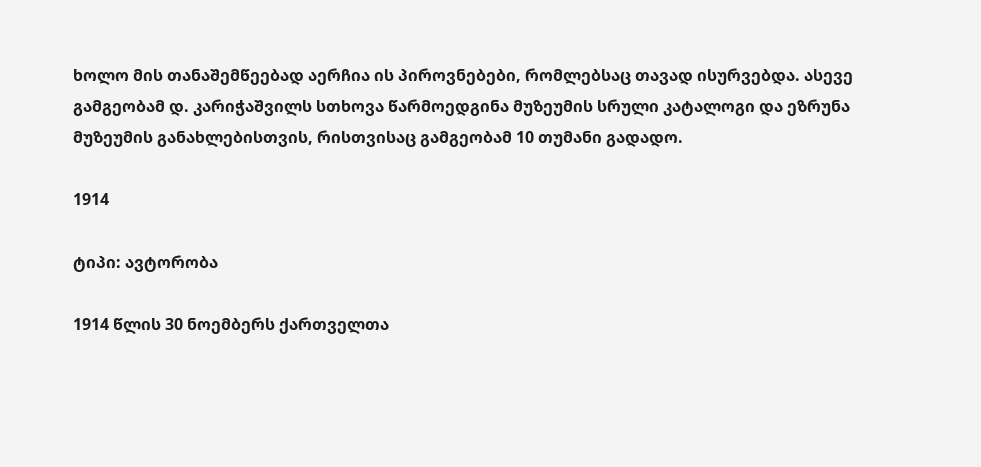ხოლო მის თანაშემწეებად აერჩია ის პიროვნებები, რომლებსაც თავად ისურვებდა. ასევე გამგეობამ დ. კარიჭაშვილს სთხოვა წარმოედგინა მუზეუმის სრული კატალოგი და ეზრუნა მუზეუმის განახლებისთვის, რისთვისაც გამგეობამ 10 თუმანი გადადო.

1914

ტიპი: ავტორობა

1914 წლის 30 ნოემბერს ქართველთა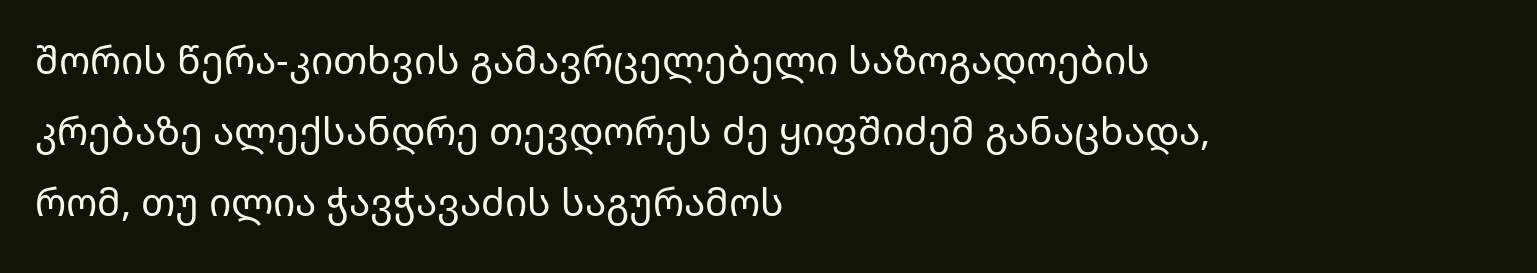შორის წერა-კითხვის გამავრცელებელი საზოგადოების კრებაზე ალექსანდრე თევდორეს ძე ყიფშიძემ განაცხადა, რომ, თუ ილია ჭავჭავაძის საგურამოს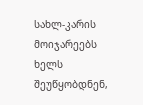სახლ-კარის მოიჯარეებს ხელს შეუწყობდნენ,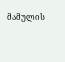მამულის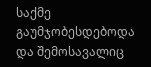საქმე გაუმჯობესდებოდა და შემოსავალიც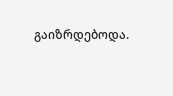გაიზრდებოდა.